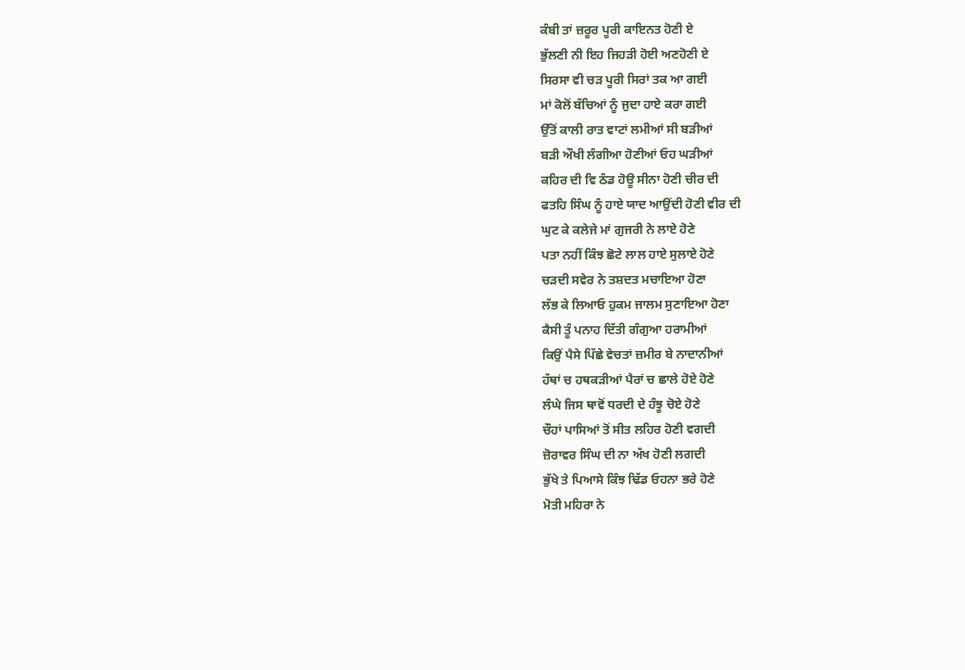ਕੰਬੀ ਤਾਂ ਜ਼ਰੂਰ ਪੂਰੀ ਕਾਇਨਤ ਹੋਣੀ ਏ
ਭੁੱਲਣੀ ਨੀ ਇਹ ਜਿਹੜੀ ਹੋਈ ਅਣਹੋਣੀ ਏ
ਸਿਰਸਾ ਵੀ ਚੜ ਪੂਰੀ ਸਿਰਾਂ ਤਕ ਆ ਗਈ
ਮਾਂ ਕੋਲੋਂ ਬੱਚਿਆਂ ਨੂੰ ਜੁਦਾ ਹਾਏ ਕਰਾ ਗਈ
ਉੱਤੋਂ ਕਾਲੀ ਰਾਤ ਵਾਟਾਂ ਲਮੀਆਂ ਸੀ ਬੜੀਆਂ
ਬੜੀ ਔਖੀ ਲੰਗੀਆ ਹੋਣੀਆਂ ਓਹ ਘੜੀਆਂ
ਕਹਿਰ ਦੀ ਵਿ ਠੰਡ ਹੋਊ ਸੀਨਾ ਹੋਣੀ ਚੀਰ ਦੀ
ਫਤਹਿ ਸਿੰਘ ਨੂੰ ਹਾਏ ਯਾਦ ਆਉਂਦੀ ਹੋਣੀ ਵੀਰ ਦੀ
ਘੁਟ ਕੇ ਕਲੇਜੇ ਮਾਂ ਗੁਜਰੀ ਨੇ ਲਾਏ ਹੋਣੇ
ਪਤਾ ਨਹੀਂ ਕਿੰਝ ਛੋਟੇ ਲਾਲ ਹਾਏ ਸੁਲਾਏ ਹੋਣੇ
ਚੜਦੀ ਸਵੇਰ ਨੇ ਤਸ਼ਦਤ ਮਚਾਇਆ ਹੋਣਾ
ਲੱਭ ਕੇ ਲਿਆਓ ਹੁਕਮ ਜਾਲਮ ਸੁਣਾਇਆ ਹੋਣਾ
ਕੈਸੀ ਤੂੰ ਪਨਾਹ ਦਿੱਤੀ ਗੰਗੁਆ ਹਰਾਮੀਆਂ
ਕਿਉਂ ਪੈਸੇ ਪਿੱਛੇ ਵੇਚਤਾਂ ਜ਼ਮੀਰ ਬੇ ਨਾਦਾਨੀਆਂ
ਹੱਥਾਂ ਚ ਹਥਕੜੀਆਂ ਪੈਰਾਂ ਚ ਛਾਲੇ ਹੋਏ ਹੋਣੇ
ਲੰਘੇ ਜਿਸ ਥਾਵੋਂ ਧਰਦੀ ਦੇ ਹੰਝੂ ਚੋਏ ਹੋਣੇ
ਚੌਹਾਂ ਪਾਸਿਆਂ ਤੋਂ ਸੀਤ ਲਹਿਰ ਹੋਣੀ ਵਗਦੀ
ਜ਼ੋਰਾਵਰ ਸਿੰਘ ਦੀ ਨਾ ਅੱਖ ਹੋਣੀ ਲਗਦੀ
ਭੁੱਖੇ ਤੇ ਪਿਆਸੇ ਕਿੰਝ ਢਿੱਡ ਓਹਨਾ ਭਰੇ ਹੋਣੇ
ਮੋਤੀ ਮਹਿਰਾ ਨੇ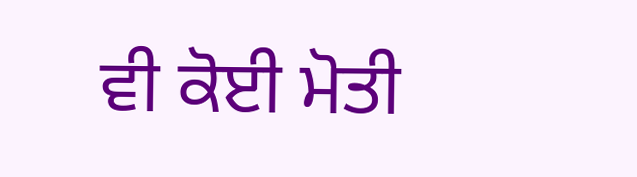ਵੀ ਕੋਈ ਮੋਤੀ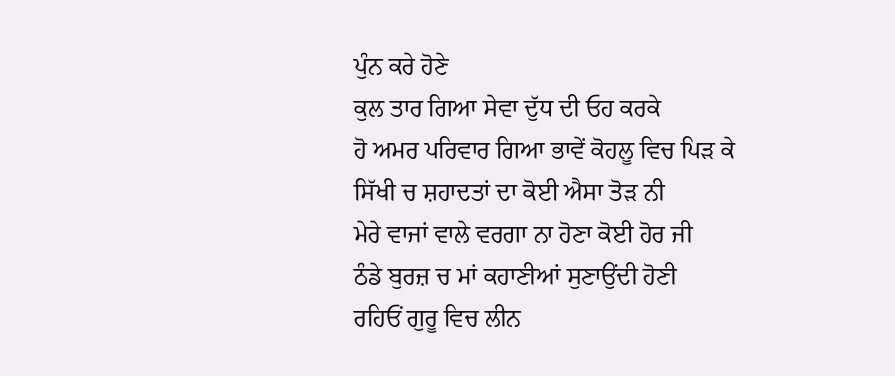ਪੁੰਨ ਕਰੇ ਹੋਣੇ
ਕੁਲ ਤਾਰ ਗਿਆ ਸੇਵਾ ਦੁੱਧ ਦੀ ਓਹ ਕਰਕੇ
ਹੋ ਅਮਰ ਪਰਿਵਾਰ ਗਿਆ ਭਾਵੇਂ ਕੋਹਲੂ ਵਿਚ ਪਿੜ ਕੇ
ਸਿੱਖੀ ਚ ਸ਼ਹਾਦਤਾਂ ਦਾ ਕੋਈ ਐਸਾ ਤੋੜ ਨੀ
ਮੇਰੇ ਵਾਜਾਂ ਵਾਲੇ ਵਰਗਾ ਨਾ ਹੋਣਾ ਕੋਈ ਹੋਰ ਜੀ
ਠੰਡੇ ਬੁਰਜ਼ ਚ ਮਾਂ ਕਹਾਣੀਆਂ ਸੁਣਾਉਂਦੀ ਹੋਣੀ
ਰਹਿਓਂ ਗੁਰੂ ਵਿਚ ਲੀਨ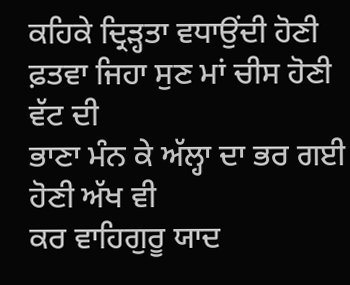ਕਹਿਕੇ ਦ੍ਰਿੜ੍ਹਤਾ ਵਧਾਉਂਦੀ ਹੋਣੀ
ਫ਼ਤਵਾ ਜਿਹਾ ਸੁਣ ਮਾਂ ਚੀਸ ਹੋਣੀ ਵੱਟ ਦੀ
ਭਾਣਾ ਮੰਨ ਕੇ ਅੱਲ੍ਹਾ ਦਾ ਭਰ ਗਈ ਹੋਣੀ ਅੱਖ ਵੀ
ਕਰ ਵਾਹਿਗੁਰੂ ਯਾਦ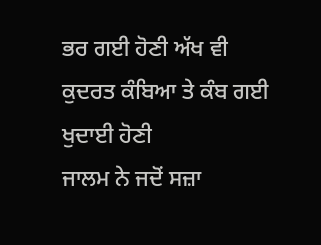ਭਰ ਗਈ ਹੋਣੀ ਅੱਖ ਵੀ
ਕੁਦਰਤ ਕੰਬਿਆ ਤੇ ਕੰਬ ਗਈ ਖੁਦਾਈ ਹੋਣੀ
ਜਾਲਮ ਨੇ ਜਦੋਂ ਸਜ਼ਾ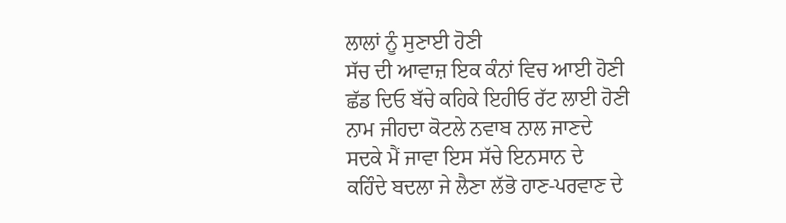ਲਾਲਾਂ ਨੂੰ ਸੁਣਾਈ ਹੋਣੀ
ਸੱਚ ਦੀ ਆਵਾਜ਼ ਇਕ ਕੰਨਾਂ ਵਿਚ ਆਈ ਹੋਣੀ
ਛੱਡ ਦਿਓ ਬੱਚੇ ਕਹਿਕੇ ਇਹੀਓ ਰੱਟ ਲਾਈ ਹੋਣੀ
ਨਾਮ ਜੀਹਦਾ ਕੋਟਲੇ ਨਵਾਬ ਨਾਲ ਜਾਣਦੇ
ਸਦਕੇ ਮੈਂ ਜਾਵਾ ਇਸ ਸੱਚੇ ਇਨਸਾਨ ਦੇ
ਕਹਿੰਦੇ ਬਦਲਾ ਜੇ ਲੈਣਾ ਲੱਭੋ ਹਾਣ-ਪਰਵਾਣ ਦੇ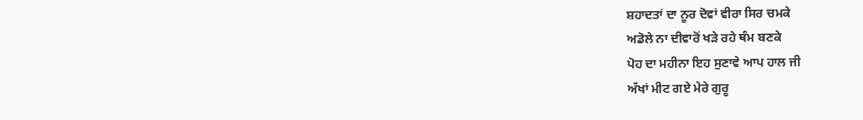ਸ਼ਹਾਦਤਾਂ ਦਾ ਨੂਰ ਦੋਵਾਂ ਵੀਰਾ ਸਿਰ ਚਮਕੇ
ਅਡੋਲੇ ਨਾ ਦੀਵਾਰੋਂ ਖੜੇ ਰਹੇ ਥੰਮ ਬਣਕੇ
ਪੋਹ ਦਾ ਮਹੀਨਾ ਇਹ ਸੁਣਾਵੇ ਆਪ ਹਾਲ ਜੀ
ਅੱਖਾਂ ਮੀਟ ਗਏ ਮੇਰੇ ਗੁਰੂ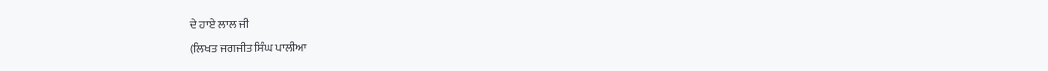ਦੇ ਹਾਏ ਲਾਲ ਜੀ
(ਲਿਖਤ ਜਗਜੀਤ ਸਿੰਘ ਪਾਲੀਆ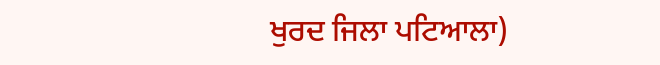ਖੁਰਦ ਜਿਲਾ ਪਟਿਆਲਾ)